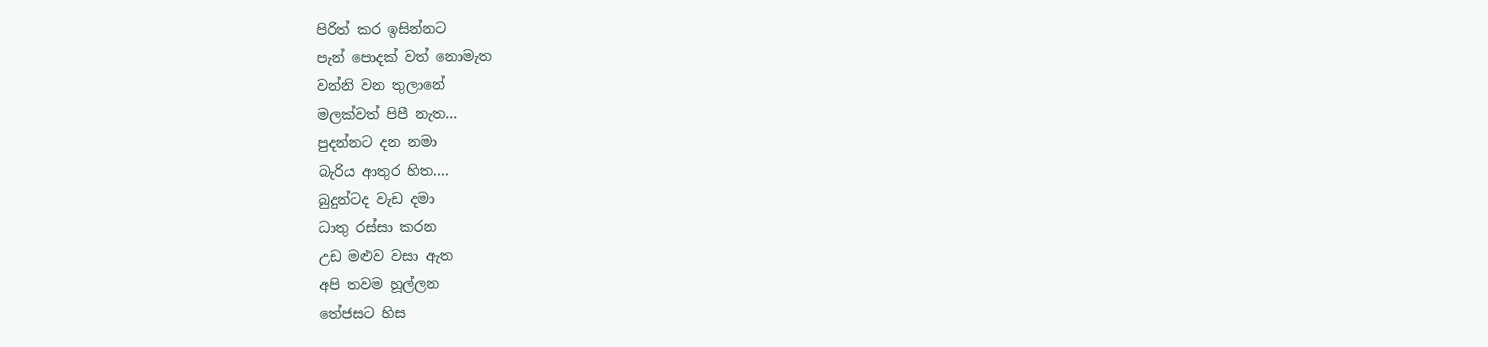පිරිත් කර ඉසින්නට
පැන් පොදක් වත් නොමැත
වන්නි වන තුලානේ
මලක්වත් පිපී නැත...
පුදන්නට දන නමා
බැරිය ආතුර හිත....
බුදුන්ටද වැඩ දමා
ධාතු රස්සා කරන
උඩ මළුව වසා ඇත
අපි තවම හූල්ලන
තේජසට හිස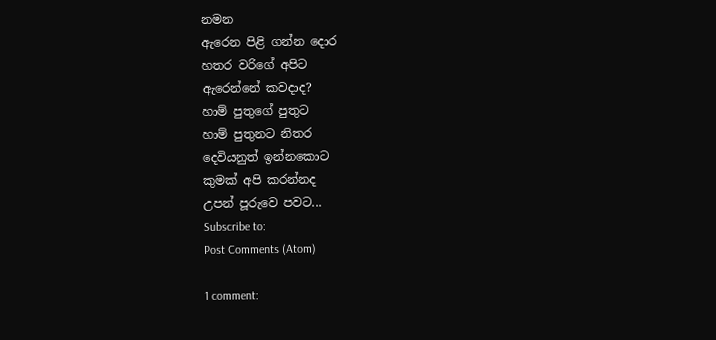නමන
ඇරෙන පිළි ගන්න දොර
හතර වරිගේ අපිට
ඇරෙන්නේ කවදාද?
හාම් පුතුගේ පුතුට
හාම් පුතුනට නිතර
දෙවියනුත් ඉන්නකොට
කුමක් අපි කරන්නද
උපන් පූරුවෙ පවට...
Subscribe to:
Post Comments (Atom)

1 comment: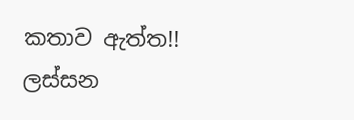කතාව ඇත්ත!! ලස්සන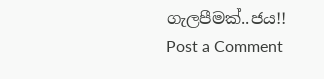ගැලපීමක්..ජය!!
Post a Comment